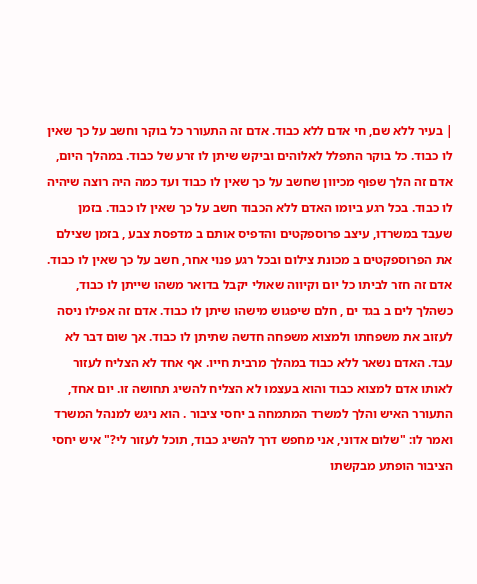| בעיר ללא שם, חי אדם ללא כבוד. אדם זה התעורר כל בוקר וחשב על כך שאין לו כבוד. כל בוקר התפלל לאלוהים וביקש שיתן לו זרע של כבוד. במהלך היום, אדם זה הלך שפוף מכיוון שחשב על כך שאין לו כבוד ועד כמה היה רוצה שיהיה לו כבוד. בכל רגע ביומו האדם ללא הכבוד חשב על כך שאין לו כבוד. בזמן שעבד במשרדו, עיצב פרוספקטים והדפיס אותם ב מדפסת צבע , בזמן שצילם את הפרוספקטים ב מכונת צילום ובכל רגע פנוי אחר, חשב על כך שאין לו כבוד. אדם זה חזר לביתו כל יום וקיווה שאולי יקבל בדואר משהו שייתן לו כבוד, כשהלך לים ב בגד ים , חלם שיפגוש מישהו שיתן לו כבוד. אדם זה אפילו ניסה לעזוב את משפחתו ולמצוא משפחה חדשה שתיתן לו כבוד. אך שום דבר לא עבד. האדם נשאר ללא כבוד במהלך מרבית חייו. אף אחד לא הצליח לעזור לאותו אדם למצוא כבוד והוא בעצמו לא הצליח להשיג תחושה זו. יום אחד, התעורר האיש והלך למשרד המתמחה ב יחסי ציבור . הוא ניגש למנהל המשרד ואמר לו: "שלום אדוני, אני מחפש דרך להשיג כבוד, תוכל לעזור לי?" איש יחסי הציבור הופתע מבקשתו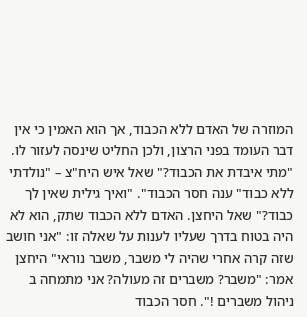המוזרה של האדם ללא הכבוד, אך הוא האמין כי אין דבר העומד בפני הרצון, ולכן החליט שינסה לעזור לו. "מתי איבדת את הכבוד?" שאל איש היח"צ – "נולדתי ללא כבוד" ענה חסר הכבוד". "ואיך גילית שאין לך כבוד?" שאל היחצן. האדם ללא הכבוד שתק, הוא לא היה בטוח בדרך שעליו לענות על שאלה זו: "אני חושב שזה קרה אחרי שהיה לי משבר, משבר נוראי" היחצן אמר: "משבר? משברים זה מעולה? אני מתמחה ב ניהול משברים !". חסר הכבוד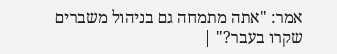אמר: "אתה מתמחה גם בניהול משברים שקרו בעבר?" |